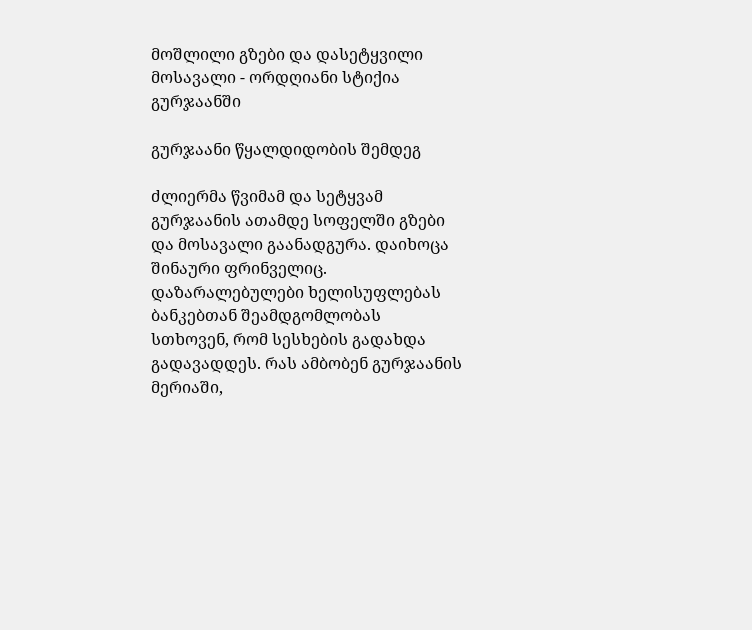მოშლილი გზები და დასეტყვილი მოსავალი - ორდღიანი სტიქია გურჯაანში

გურჯაანი წყალდიდობის შემდეგ

ძლიერმა წვიმამ და სეტყვამ გურჯაანის ათამდე სოფელში გზები და მოსავალი გაანადგურა. დაიხოცა შინაური ფრინველიც. დაზარალებულები ხელისუფლებას ბანკებთან შეამდგომლობას სთხოვენ, რომ სესხების გადახდა გადავადდეს. რას ამბობენ გურჯაანის მერიაში,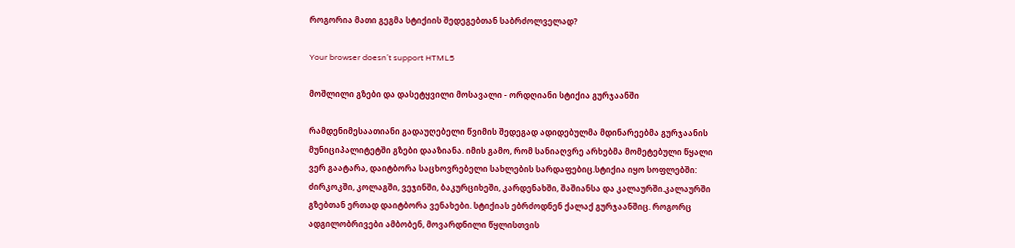როგორია მათი გეგმა სტიქიის შედეგებთან საბრძოლველად?

Your browser doesn’t support HTML5

მოშლილი გზები და დასეტყვილი მოსავალი - ორდღიანი სტიქია გურჯაანში

რამდენიმესაათიანი გადაუღებელი წვიმის შედეგად ადიდებულმა მდინარეებმა გურჯაანის მუნიციპალიტეტში გზები დააზიანა. იმის გამო, რომ სანიაღვრე არხებმა მომეტებული წყალი ვერ გაატარა, დაიტბორა საცხოვრებელი სახლების სარდაფებიც.სტიქია იყო სოფლებში: ძირკოკში, კოლაგში, ვეჯინში, ბაკურციხეში, კარდენახში, შაშიანსა და კალაურში.კალაურში გზებთან ერთად დაიტბორა ვენახები. სტიქიას ებრძოდნენ ქალაქ გურჯაანშიც. როგორც ადგილობრივები ამბობენ, მოვარდნილი წყლისთვის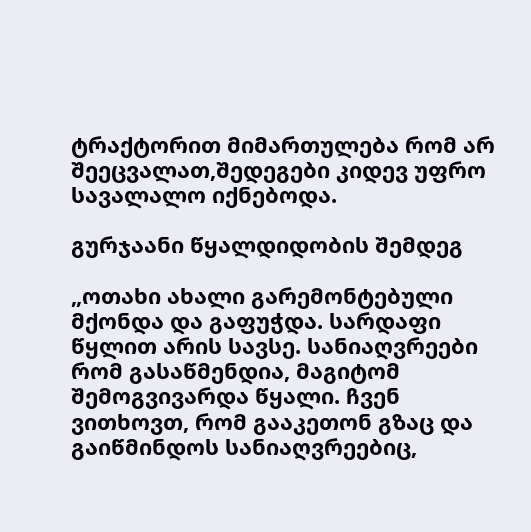ტრაქტორით მიმართულება რომ არ შეეცვალათ,შედეგები კიდევ უფრო სავალალო იქნებოდა.

გურჯაანი წყალდიდობის შემდეგ

„ოთახი ახალი გარემონტებული მქონდა და გაფუჭდა. სარდაფი წყლით არის სავსე. სანიაღვრეები რომ გასაწმენდია, მაგიტომ შემოგვივარდა წყალი. ჩვენ ვითხოვთ, რომ გააკეთონ გზაც და გაიწმინდოს სანიაღვრეებიც,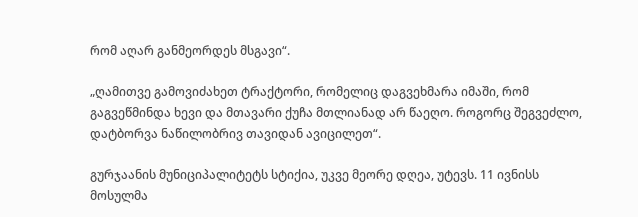რომ აღარ განმეორდეს მსგავი“.

„ღამითვე გამოვიძახეთ ტრაქტორი, რომელიც დაგვეხმარა იმაში, რომ გაგვეწმინდა ხევი და მთავარი ქუჩა მთლიანად არ წაეღო. როგორც შეგვეძლო, დატბორვა ნაწილობრივ თავიდან ავიცილეთ“.

გურჯაანის მუნიციპალიტეტს სტიქია, უკვე მეორე დღეა, უტევს. 11 ივნისს მოსულმა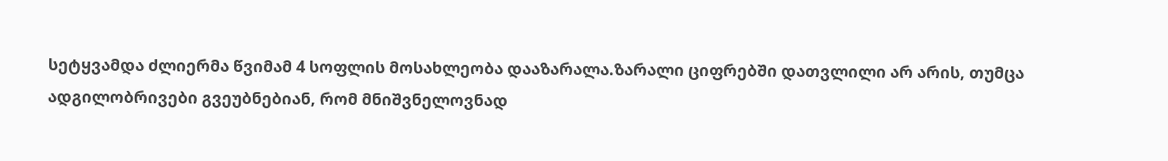სეტყვამდა ძლიერმა წვიმამ 4 სოფლის მოსახლეობა დააზარალა.ზარალი ციფრებში დათვლილი არ არის, თუმცა ადგილობრივები გვეუბნებიან, რომ მნიშვნელოვნად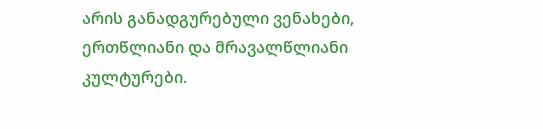არის განადგურებული ვენახები, ერთწლიანი და მრავალწლიანი კულტურები.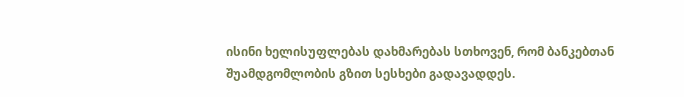ისინი ხელისუფლებას დახმარებას სთხოვენ, რომ ბანკებთან შუამდგომლობის გზით სესხები გადავადდეს.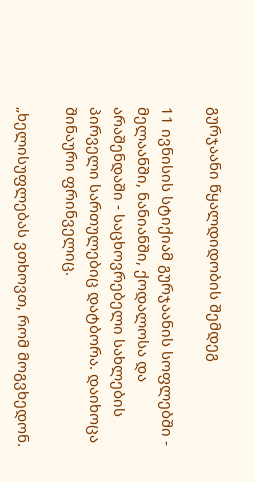გურჯაანი წყალდიდობის შემდეგ

11 ივნისის სტიქიამ გურჯაანის სოფლებში - მელაანში, ნანიანში, ქოდალოსა და არაშენდაში - საცხოვრებელი სახლების პირველი სართულებიც დატბორა. დაიხოცა შინაური ფრინველიც.

„ხელისუფლებას ვთხოვთ, რომ მოგვხედონ.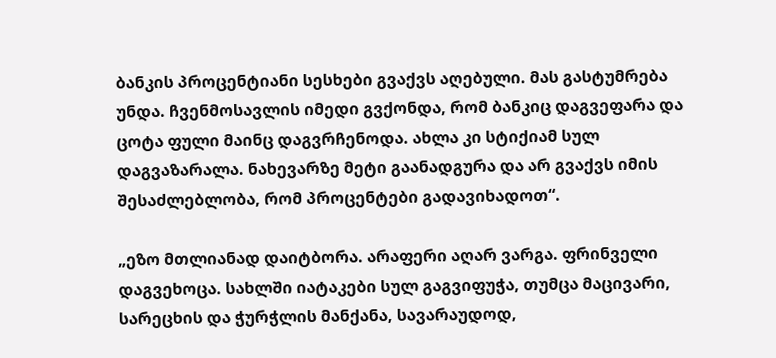ბანკის პროცენტიანი სესხები გვაქვს აღებული. მას გასტუმრება უნდა. ჩვენმოსავლის იმედი გვქონდა, რომ ბანკიც დაგვეფარა და ცოტა ფული მაინც დაგვრჩენოდა. ახლა კი სტიქიამ სულ დაგვაზარალა. ნახევარზე მეტი გაანადგურა და არ გვაქვს იმის შესაძლებლობა, რომ პროცენტები გადავიხადოთ“.

„ეზო მთლიანად დაიტბორა. არაფერი აღარ ვარგა. ფრინველი დაგვეხოცა. სახლში იატაკები სულ გაგვიფუჭა, თუმცა მაცივარი, სარეცხის და ჭურჭლის მანქანა, სავარაუდოდ,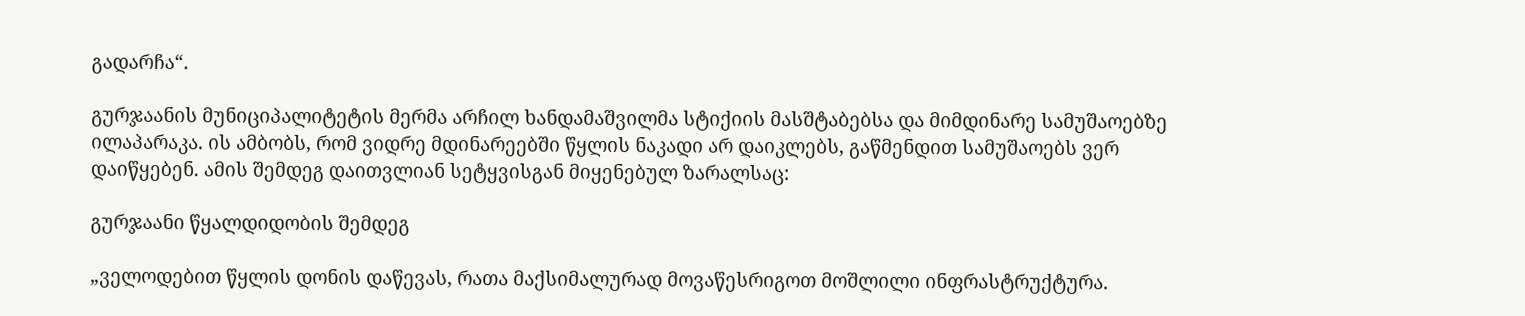გადარჩა“.

გურჯაანის მუნიციპალიტეტის მერმა არჩილ ხანდამაშვილმა სტიქიის მასშტაბებსა და მიმდინარე სამუშაოებზე ილაპარაკა. ის ამბობს, რომ ვიდრე მდინარეებში წყლის ნაკადი არ დაიკლებს, გაწმენდით სამუშაოებს ვერ დაიწყებენ. ამის შემდეგ დაითვლიან სეტყვისგან მიყენებულ ზარალსაც:

გურჯაანი წყალდიდობის შემდეგ

„ველოდებით წყლის დონის დაწევას, რათა მაქსიმალურად მოვაწესრიგოთ მოშლილი ინფრასტრუქტურა.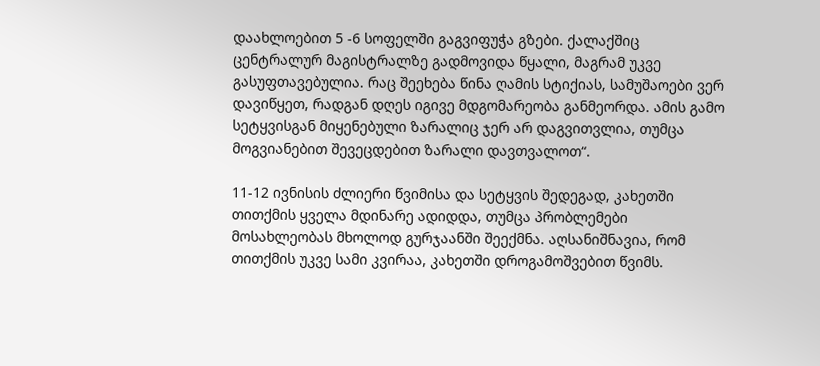დაახლოებით 5 -6 სოფელში გაგვიფუჭა გზები. ქალაქშიც ცენტრალურ მაგისტრალზე გადმოვიდა წყალი, მაგრამ უკვე გასუფთავებულია. რაც შეეხება წინა ღამის სტიქიას, სამუშაოები ვერ დავიწყეთ, რადგან დღეს იგივე მდგომარეობა განმეორდა. ამის გამო სეტყვისგან მიყენებული ზარალიც ჯერ არ დაგვითვლია, თუმცა მოგვიანებით შევეცდებით ზარალი დავთვალოთ“.

11-12 ივნისის ძლიერი წვიმისა და სეტყვის შედეგად, კახეთში თითქმის ყველა მდინარე ადიდდა, თუმცა პრობლემები მოსახლეობას მხოლოდ გურჯაანში შეექმნა. აღსანიშნავია, რომ თითქმის უკვე სამი კვირაა, კახეთში დროგამოშვებით წვიმს.